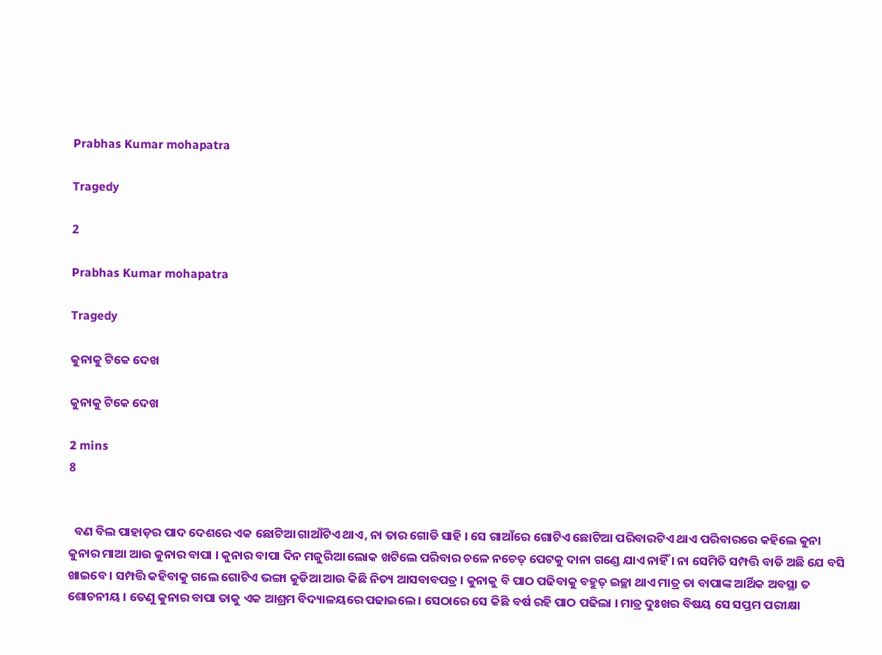Prabhas Kumar mohapatra

Tragedy

2

Prabhas Kumar mohapatra

Tragedy

କୁନାକୁ ଟିକେ ଦେଖ

କୁନାକୁ ଟିକେ ଦେଖ

2 mins
8


  ବଣ ବିଲ ପାହାଡ଼ର ପାଦ ଦେଶରେ ଏକ ଛୋଟିଆ ଗାଆଁଟିଏ ଥାଏ, ନା ତାର ଗୋଡି ସାହି । ସେ ଗାଆଁରେ ଗୋଟିଏ ଛୋଟିଆ ପରିବାରଟିଏ ଥାଏ ପରିବାରରେ କହିଲେ କୁନା କୁନାର ମାଆ ଆଉ କୁନାର ବାପା । କୁନାର ବାପା ଦିନ ମଜୁରିଆ ଲୋକ ଖଟିଲେ ପରିବାର ଚଳେ ନଚେତ୍ ପେଟକୁ ଦାନା ଗଣ୍ଡେ ଯାଏ ନାହିଁ । ନା ସେମିତି ସମ୍ପତ୍ତି ବାଡି ଅଛି ଯେ ବସି ଖାଇବେ । ସମ୍ପତ୍ତି କହିବାକୁ ଗଲେ ଗୋଟିଏ ଭଙ୍ଗା କୁଡିଆ ଆଉ କିଛି ନିତ୍ୟ ଆସବାବପତ୍ର । କୁନାକୁ ବି ପାଠ ପଢିବାକୁ ବହୁତ୍ ଇଚ୍ଛା ଥାଏ ମାତ୍ର ତା ବାପାଙ୍କ ଆର୍ଥିକ ଅବସ୍ଥା ତ ଶୋଚନୀୟ । ତେଣୁ କୁନାର ବାପା ତାକୁ ଏକ ଆଶ୍ରମ ବିଦ୍ୟାଳୟରେ ପଢାଇଲେ । ସେଠାରେ ସେ କିଛି ବର୍ଷ ରହି ପାଠ ପଢିଲା । ମାତ୍ର ଦୁଃଖର ବିଷୟ ସେ ସପ୍ତମ ପରୀକ୍ଷା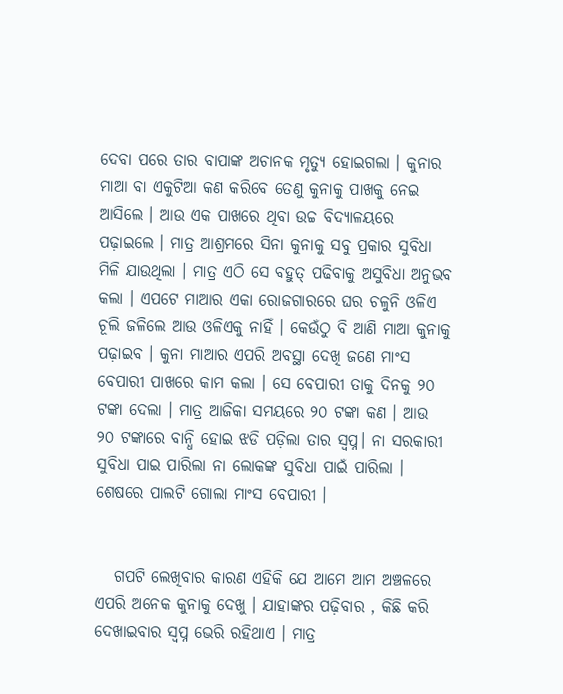ଦେବା ପରେ ତାର ବାପାଙ୍କ ଅଚାନକ ମୃତ୍ୟୁ ହୋଇଗଲା । କୁନାର ମାଆ ବା ଏକୁଟିଆ କଣ କରିବେ ତେଣୁ କୁନାକୁ ପାଖକୁ ନେଇ ଆସିଲେ । ଆଉ ଏକ ପାଖରେ ଥିବା ଉଚ୍ଚ ବିଦ୍ୟାଳୟରେ ପଢ଼ାଇଲେ । ମାତ୍ର ଆଶ୍ରମରେ ସିନା କୁନାକୁ ସବୁ ପ୍ରକାର ସୁବିଧା ମିଳି ଯାଉଥିଲା । ମାତ୍ର ଏଠି ସେ ବହୁତ୍ ପଢିବାକୁ ଅସୁବିଧା ଅନୁଭବ କଲା । ଏପଟେ ମାଆର ଏକା ରୋଜଗାରରେ ଘର ଚଳୁନି ଓଳିଏ ଚୂଲି ଜଳିଲେ ଆଉ ଓଳିଏକୁ ନାହିଁ । କେଉଁଠୁ ବି ଆଣି ମାଆ କୁନାକୁ ପଢ଼ାଇବ । କୁନା ମାଆର ଏପରି ଅବସ୍ଥା ଦେଖି ଜଣେ ମାଂସ ବେପାରୀ ପାଖରେ କାମ କଲା । ସେ ବେପାରୀ ତାକୁ ଦିନକୁ ୨୦ ଟଙ୍କା ଦେଲା । ମାତ୍ର ଆଜିକା ସମୟରେ ୨୦ ଟଙ୍କା କଣ । ଆଉ ୨୦ ଟଙ୍କାରେ ବାନ୍ଧି ହୋଇ ଝଡି ପଡ଼ିଲା ତାର ସ୍ୱପ୍ନ। ନା ସରକାରୀ ସୁବିଧା ପାଇ ପାରିଲା ନା ଲୋକଙ୍କ ସୁବିଧା ପାଇଁ ପାରିଲା । ଶେଷରେ ପାଲଟି ଗୋଲା ମାଂସ ବେପାରୀ ।


   ଗପଟି ଲେଖିବାର କାରଣ ଏହିକି ଯେ ଆମେ ଆମ ଅଞ୍ଚଳରେ ଏପରି ଅନେକ କୁନାକୁ ଦେଖୁ । ଯାହାଙ୍କର ପଢ଼ିବାର , କିଛି କରି ଦେଖାଇବାର ସ୍ୱପ୍ନ ଭେରି ରହିଥାଏ । ମାତ୍ର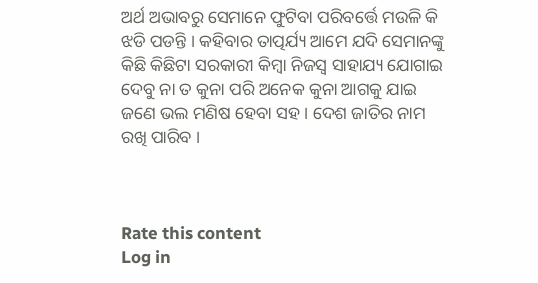ଅର୍ଥ ଅଭାବରୁ ସେମାନେ ଫୁଟିବା ପରିବର୍ତ୍ତେ ମଉଳି କି ଝଡି ପଡନ୍ତି । କହିବାର ତାତ୍ପର୍ଯ୍ୟ ଆମେ ଯଦି ସେମାନଙ୍କୁ କିଛି କିଛିଟା ସରକାରୀ କିମ୍ବା ନିଜସ୍ଵ ସାହାଯ୍ୟ ଯୋଗାଇ ଦେବୁ ନା ତ କୁନା ପରି ଅନେକ କୁନା ଆଗକୁ ଯାଇ ଜଣେ ଭଲ ମଣିଷ ହେବା ସହ । ଦେଶ ଜାତିର ନାମ ରଖି ପାରିବ ।



Rate this content
Log in